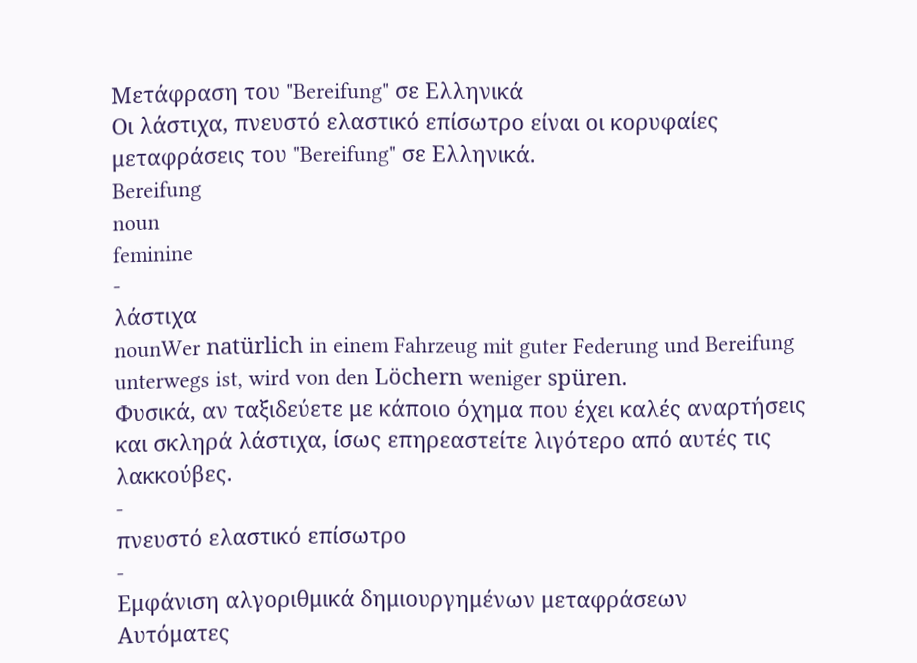Μετάφραση του "Bereifung" σε Ελληνικά
Οι λάστιχα, πνευστό ελαστικό επίσωτρο είναι οι κορυφαίες μεταφράσεις του "Bereifung" σε Ελληνικά.
Bereifung
noun
feminine
-
λάστιχα
nounWer natürlich in einem Fahrzeug mit guter Federung und Bereifung unterwegs ist, wird von den Löchern weniger spüren.
Φυσικά, αν ταξιδεύετε με κάποιο όχημα που έχει καλές αναρτήσεις και σκληρά λάστιχα, ίσως επηρεαστείτε λιγότερο από αυτές τις λακκούβες.
-
πνευστό ελαστικό επίσωτρο
-
Εμφάνιση αλγοριθμικά δημιουργημένων μεταφράσεων
Αυτόματες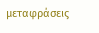μεταφράσεις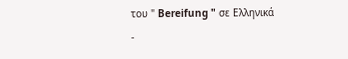του " Bereifung " σε Ελληνικά
-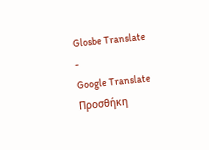Glosbe Translate
-
Google Translate
Προσθήκη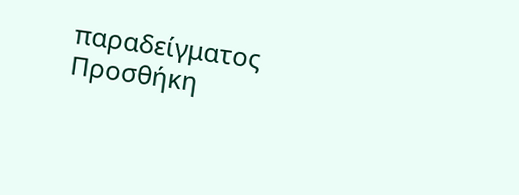παραδείγματος
Προσθήκη